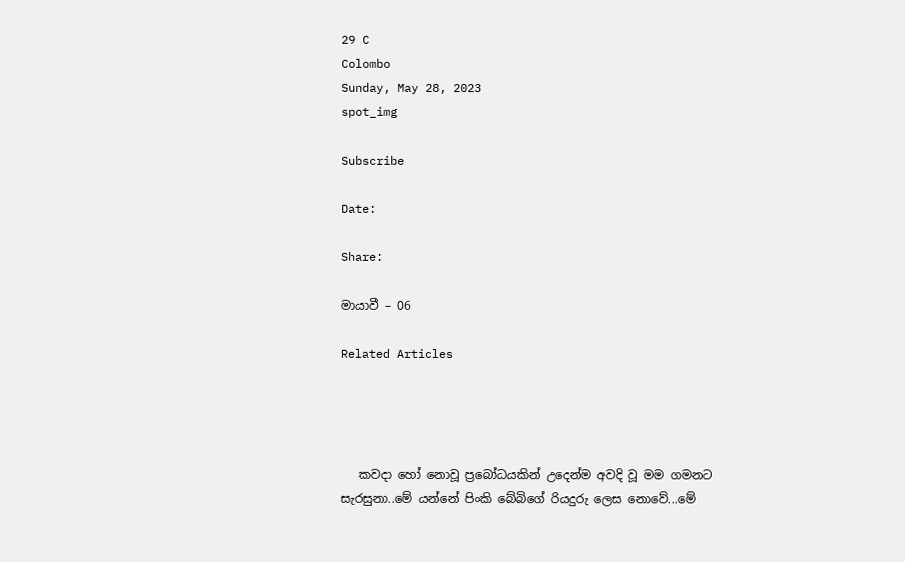29 C
Colombo
Sunday, May 28, 2023
spot_img

Subscribe

Date:

Share:

මායාවී – 06

Related Articles




   කවදා හෝ නොවූ ප්‍රබෝධයකින් උදෙන්ම අවදි වූ මම ගමනට සැරසුනා..මේ යන්නේ පිංකි බේබිගේ රියදුරු ලෙස නොවේ...මේ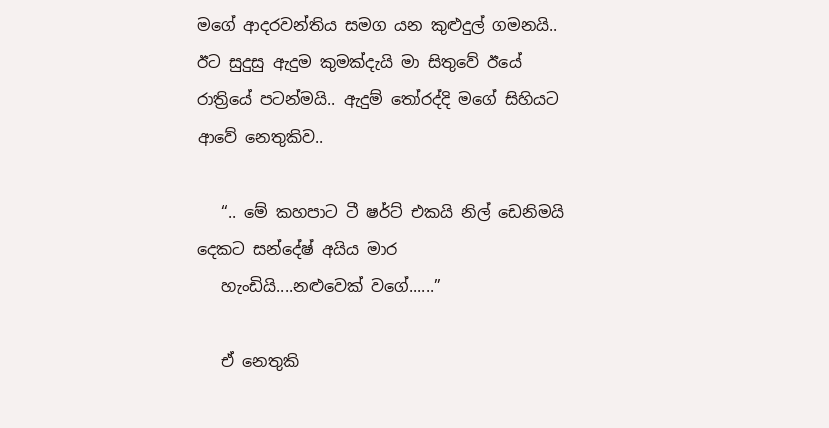මගේ ආදරවන්තිය සමග යන කුළුදුල් ගමනයි.. ඊට සුදුසු ඇදුම කුමක්දැයි මා සිතුවේ ඊයේ රාත්‍රියේ පටන්මයි.. ඇදුම් තෝරද්දි මගේ සිහියට ආවේ නෙතුකිව..

   “.. මේ කහපාට ටී ෂර්ට් එකයි නිල් ඩෙනිමයි දෙකට සන්දේෂ් අයිය මාර
   හැංඩියි....නළුවෙක් වගේ......”

   ඒ නෙතුකි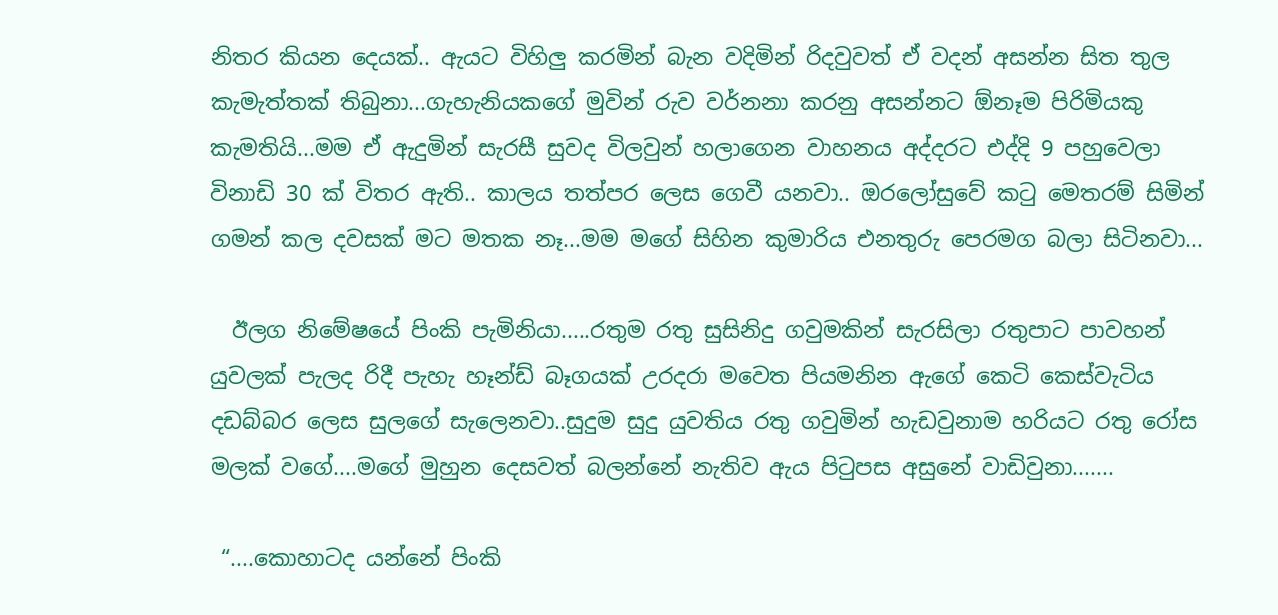නිතර කියන දෙයක්.. ඇයට විහිලු කරමින් බැන වදිමින් රිදවුවත් ඒ වදන් අසන්න සිත තුල කැමැත්තක් තිබුනා...ගැහැනියකගේ මුවින් රුව වර්නනා කරනු අසන්නට ඕනෑම පිරිමියකු කැමතියි...මම ඒ ඇදුමින් සැරසී සුවද විලවුන් හලාගෙන වාහනය අද්දරට එද්දි 9 පහුවෙලා විනාඩි 30 ක් විතර ඇති.. කාලය තත්පර ලෙස ගෙවී යනවා.. ඔරලෝසුවේ කටු මෙතරම් සිමින් ගමන් කල දවසක් මට මතක නෑ...මම මගේ සිහින කුමාරිය එනතුරු පෙරමග බලා සිටිනවා...

  ඊලග නිමේෂයේ පිංකි පැමිනියා.....රතුම රතු සුසිනිදු ගවුමකින් සැරසිලා රතුපාට පාවහන් යුවලක් පැලද රිදී පැහැ හෑන්ඩ් බෑගයක් උරදරා මවෙත පියමනින ඇගේ කෙටි කෙස්වැටිය දඩබ්බර ලෙස සුලගේ සැලෙනවා..සුදුම සුදු යුවතිය රතු ගවුමින් හැඩවුනාම හරියට රතු රෝස මලක් වගේ....මගේ මුහුන දෙසවත් බලන්නේ නැතිව ඇය පිටුපස අසුනේ වාඩිවුනා.......

 “....කොහාටද යන්නේ පිංකි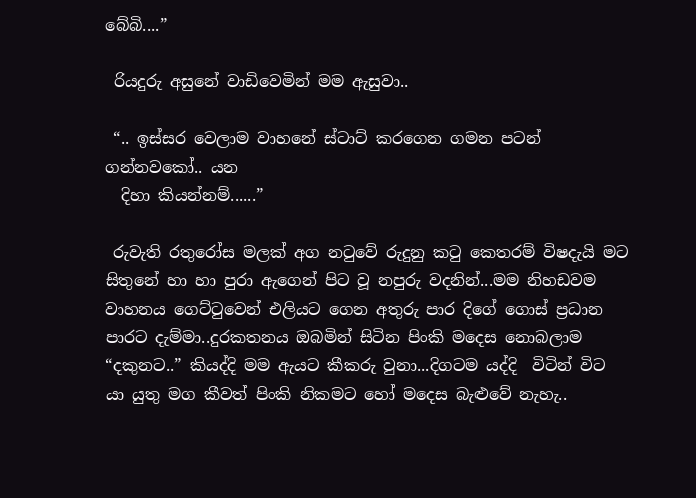බේබි....”

 රියදුරු අසුනේ වාඩිවෙමින් මම ඇසුවා..

 “.. ඉස්සර වෙලාම වාහනේ ස්ටාට් කරගෙන ගමන පටන් ගන්නවකෝ.. යන
  දිහා කියන්නම්......”

 රුවැති රතුරෝස මලක් අග නටුවේ රුදුනු කටු කෙතරම් විෂදැයි මට සිතුනේ හා හා පුරා ඇගෙන් පිට වූ නපුරු වදනින්...මම නිහඩවම වාහනය ගෙට්ටුවෙන් එලියට ගෙන අතුරු පාර දිගේ ගොස් ප්‍රධාන පාරට දැම්මා..දුරකතනය ඔබමින් සිටින පිංකි මදෙස නොබලාම “දකුනට..” කියද්දි මම ඇයට කීකරු වුනා...දිගටම යද්දි  විටින් විට යා යුතු මග කීවත් පිංකි නිකමට හෝ මදෙස බැළුවේ නැහැ..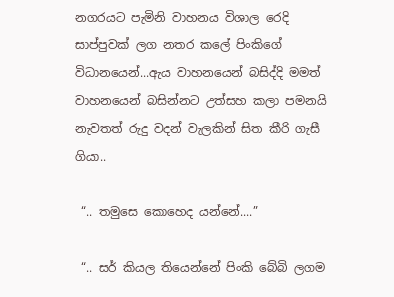නගරයට පැමිනි වාහනය විශාල රෙදි සාප්පුවක් ලග නතර කලේ පිංකිගේ විධානයෙන්...ඇය වාහනයෙන් බසිද්දි මමත් වාහනයෙන් බසින්නට උත්සහ කලා පමනයි නැවතත් රුදු වදන් වැලකින් සිත කීරි ගැසී ගියා..

 “.. තමුසෙ කොහෙද යන්නේ....”

 “.. සර් කියල තියෙන්නේ පිංකි බේබි ලගම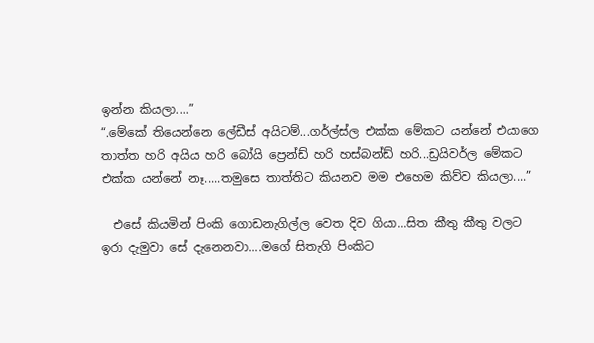ඉන්න කියලා....”
“.මේකේ තියෙන්නෙ ලේඩීස් අයිටම්...ගර්ල්ස්ල එක්ක මේකට යන්නේ එයාගෙ තාත්ත හරි අයිය හරි බෝයි ප්‍රෙන්ඩ් හරි හස්බන්ඩ් හරි...ඩ්‍රයිවර්ල මේකට එක්ක යන්නේ නෑ.....තමුසෙ තාත්තිට කියනව මම එහෙම කිව්ව කියලා....”

  එසේ කියමින් පිංකි ගොඩනැගිල්ල වෙත දිව ගියා...සිත කීතු කීතු වලට ඉරා දැමුවා සේ දැනෙනවා....මගේ සිතැගි පිංකිට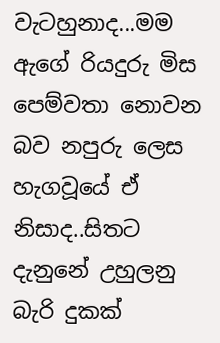වැටහුනාද...මම ඇගේ රියදුරු මිස පෙම්වතා නොවන බව නපුරු ලෙස හැගවූයේ ඒ නිසාද..සිතට දැනුනේ උහුලනු බැරි දුකක්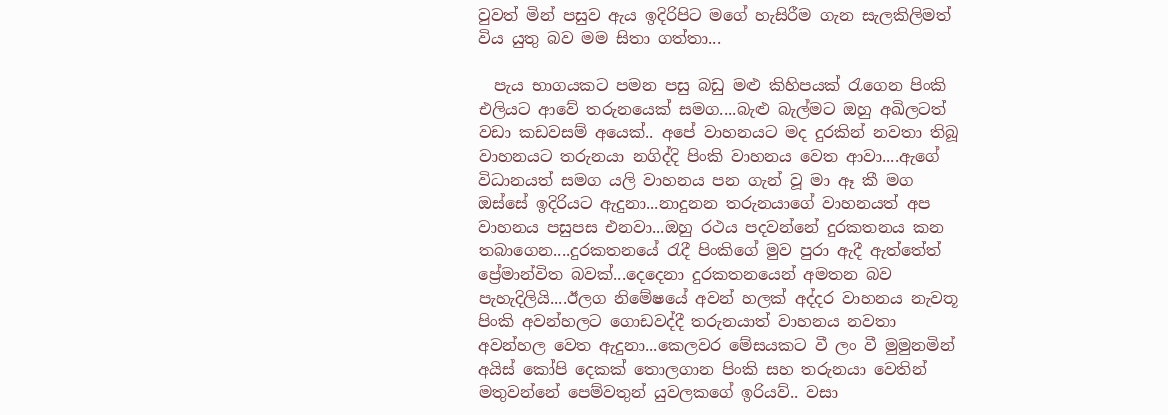වුවත් මින් පසුව ඇය ඉදිරිපිට මගේ හැසිරීම ගැන සැලකිලිමත් විය යුතු බව මම සිතා ගත්තා...

  පැය භාගයකට පමන පසු බඩු මළු කිහිපයක් රැගෙන පිංකි එලියට ආවේ තරුනයෙක් සමග....බැළු බැල්මට ඔහු අඛිලටත් වඩා කඩවසම් අයෙක්.. අපේ වාහනයට මද දුරකින් නවතා තිබූ වාහනයට තරුනයා නගිද්දි පිංකි වාහනය වෙත ආවා....ඇගේ විධානයත් සමග යලි වාහනය පන ගැන් වූ මා ඈ කී මග ඔස්සේ ඉදිරියට ඇදුනා...නාදුනන තරුනයාගේ වාහනයත් අප වාහනය පසුපස එනවා...ඔහු රථය පදවන්නේ දුරකතනය කන තබාගෙන....දුරකතනයේ රැදී පිංකිගේ මුව පුරා ඇදී ඇත්තේත් ප්‍රේමාන්විත බවක්...දෙදෙනා දුරකතනයෙන් අමතන බව පැහැදිලියි....ඊලග නිමේෂයේ අවන් හලක් අද්දර වාහනය නැවතූ පිංකි අවන්හලට ගොඩවද්දී තරුනයාත් වාහනය නවතා අවන්හල වෙත ඇදුනා...කෙලවර මේසයකට වී ලං වී මුමුනමින් අයිස් කෝපි දෙකක් තොලගාන පිංකි සහ තරුනයා වෙතින් මතුවන්නේ පෙම්වතුන් යුවලකගේ ඉරියව්.. වසා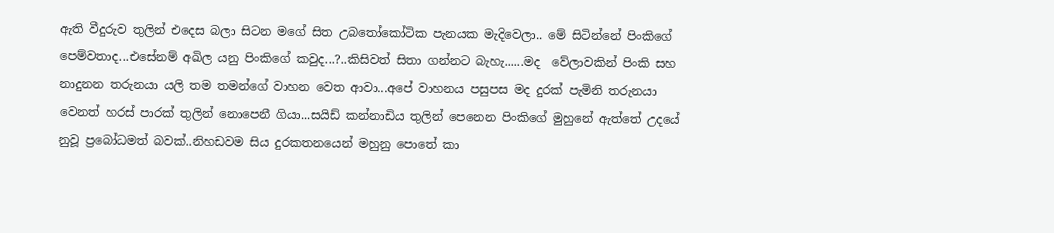ඇති වීදුරුව තුලින් එදෙස බලා සිටන මගේ සිත උබතෝකෝටික පැනයක මැදිවෙලා.. මේ සිටින්නේ පිංකිගේ පෙම්වතාද...එසේනම් අඛිල යනු පිංකිගේ කවුද...?..කිසිවත් සිතා ගන්නට බැහැ......මද  වේලාවකින් පිංකි සහ නාදුනන තරුනයා යලි තම තමන්ගේ වාහන වෙත ආවා...අපේ වාහනය පසුපස මද දුරක් පැමිනි තරුනයා වෙනත් හරස් පාරක් තුලින් නොපෙනී ගියා...සයිඩ් කන්නාඩිය තුලින් පෙනෙන පිංකිගේ මුහුනේ ඇත්තේ උදයේ නුවූ ප්‍රබෝධමත් බවක්..නිහඩවම සිය දුරකතනයෙන් මහුනු පොතේ කා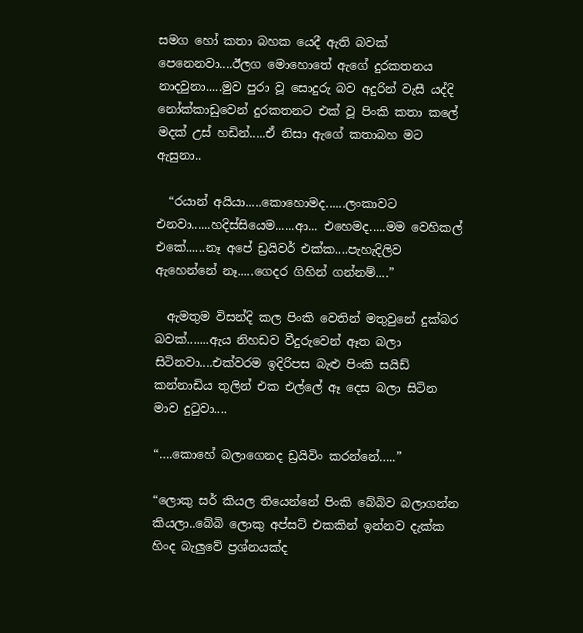සමග හෝ කතා බහක යෙදී ඇති බවක් පෙනෙනවා....ඊලග මොහොතේ ඇගේ දුරකතනය නාදවුනා.....මුව පුරා වූ සොදුරු බව අදුරින් වැසී යද්දි නෝක්කාඩුවෙන් දුරකතනට එක් වූ පිංකි කතා කලේ මදක් උස් හඩින්.....ඒ නිසා ඇගේ කතාබහ මට ඇසුනා..

  “රයාන් අයියා.....කොහොමද......ලංකාවට එනවා......හදිස්සියෙම......ආ... එහෙමද.....මම වෙහිකල් එකේ......නෑ අපේ ඩ්‍රයිවර් එක්ක....පැහැදිලිව ඇහෙන්නේ නෑ.....ගෙදර ගිහින් ගන්නම්....”

  ඇමතුම විසන්දි කල පිංකි වෙතින් මතුවුනේ දුක්බර බවක්.......ඇය නිහඩව වීදුරුවෙන් ඈත බලා සිටිනවා....එක්වරම ඉදිරිපස බැළු පිංකි සයිඩ් කන්නාඩිය තුලින් එක එල්ලේ ඈ දෙස බලා සිටින මාව දුටුවා....

“….කොහේ බලාගෙනද ඩ්‍රයිවිං කරන්නේ…..”

“ලොකු සර් කියල තියෙන්නේ පිංකි බේබිව බලාගන්න කියලා..බේබි ලොකු අප්සට් එකකින් ඉන්නව දැක්ක හිංද බැලුවේ ප්‍රශ්නයක්ද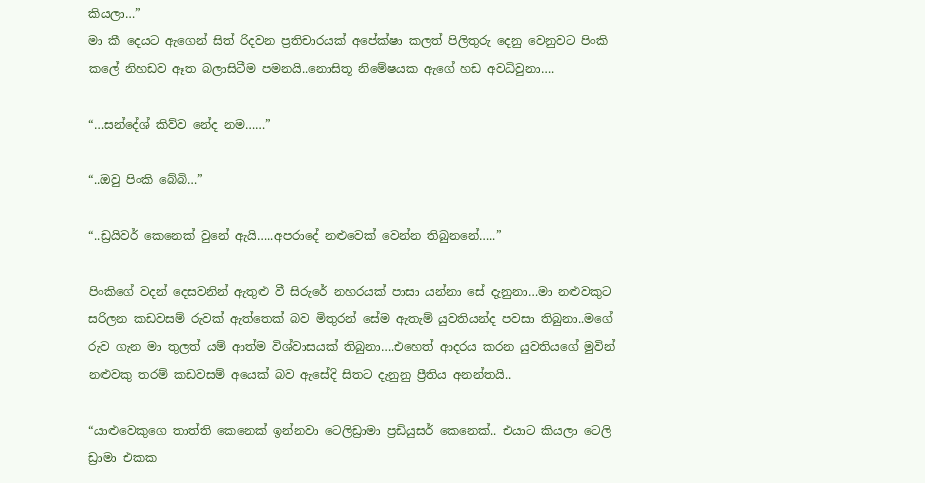කියලා…”
මා කී දෙයට ඇගෙන් සිත් රිදවන ප්‍රතිචාරයක් අපේක්ෂා කලත් පිලිතුරු දෙනු වෙනුවට පිංකි කලේ නිහඩව ඈත බලාසිටීම පමනයි..නොසිතූ නිමේෂයක ඇගේ හඩ අවධිවුනා….

“…සන්දේශ් කිව්ව නේද නම……”

“..ඔවු පිංකි බේබි…”

“..ඩ්‍රයිවර් කෙනෙක් වුනේ ඇයි…..අපරාදේ නළුවෙක් වෙන්න තිබුනනේ…..”

පිංකිගේ වදන් දෙසවනින් ඇතුළු වී සිරුරේ නහරයක් පාසා යන්නා සේ දැනුනා…මා නළුවකුට සරිලන කඩවසම් රුවක් ඇත්තෙක් බව මිතුරන් සේම ඇතැම් යුවතියන්ද පවසා තිබුනා..මගේ රුව ගැන මා තුලත් යම් ආත්ම විශ්වාසයක් තිබුනා….එහෙත් ආදරය කරන යුවතියගේ මුවින් නළුවකු තරම් කඩවසම් අයෙක් බව ඇසේදි සිතට දැනුනු ප්‍රීතිය අනන්තයි..

“යාළුවෙකුගෙ තාත්ති කෙනෙක් ඉන්නවා ටෙලිඩ්‍රාමා ප්‍රඩියුසර් කෙනෙක්.. එයාට කියලා ටෙලි ඩ්‍රාමා එකක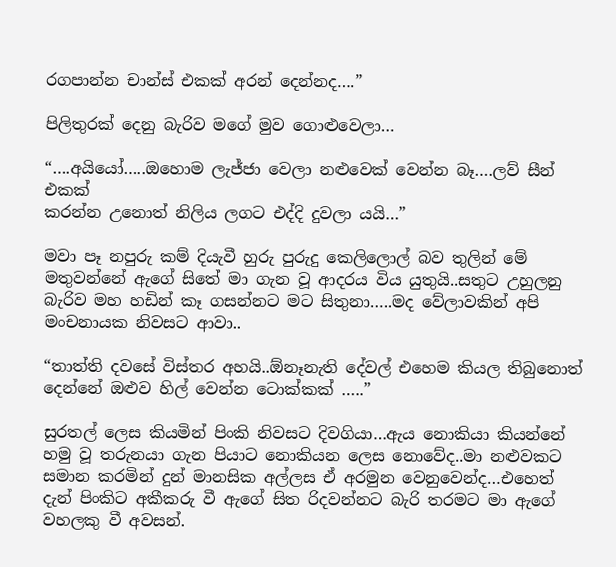රගපාන්න චාන්ස් එකක් අරන් දෙන්නද….”

පිලිතුරක් දෙනු බැරිව මගේ මුව ගොළුවෙලා…

“….අයියෝ…..ඔහොම ලැජ්ජා වෙලා නළුවෙක් වෙන්න බෑ….ලව් සීන් එකක්
කරන්න උනොත් නිලිය ලගට එද්දි දුවලා යයි…”

මවා පෑ නපුරු කම් දියැවී හුරු පුරුදු කෙලිලොල් බව තුලින් මේ මතුවන්නේ ඇගේ සිතේ මා ගැන වූ ආදරය විය යුතුයි..සතුට උහුලනු බැරිව මහ හඩින් කෑ ගසන්නට මට සිතුනා…..මද වේලාවකින් අපි මංචනායක නිවසට ආවා..

“තාත්ති දවසේ විස්තර අහයි..ඕනෑනැති දේවල් එහෙම කියල තිබුනොත්
දෙන්නේ ඔළුව හිල් වෙන්න ටොක්කක් …..”

සුරතල් ලෙස කියමින් පිංකි නිවසට දිවගියා…ඇය නොකියා කියන්නේ හමු වූ තරුනයා ගැන පියාට නොකියන ලෙස නොවේද..මා නළුවකට සමාන කරමින් දුන් මානසික අල්ලස ඒ අරමුන වෙනුවෙන්ද…එහෙත් දැන් පිංකිට අකීකරු වී ඇගේ සිත රිදවන්නට බැරි තරමට මා ඇගේ වහලකු වී අවසන්.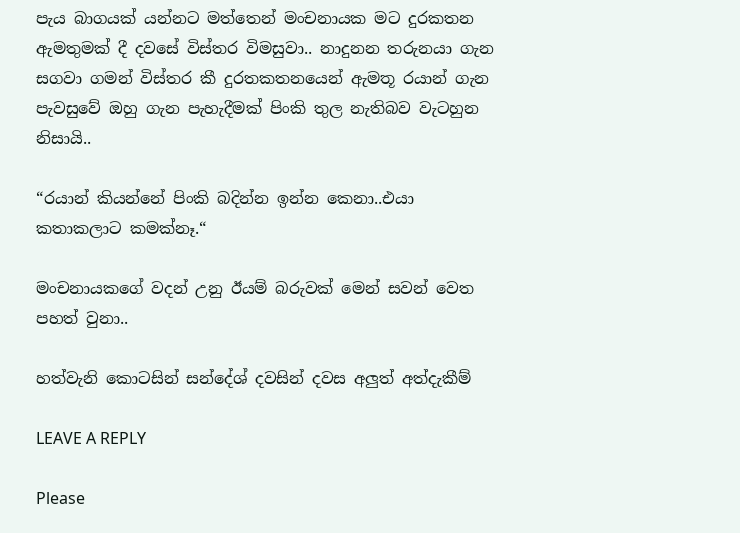පැය බාගයක් යන්නට මත්තෙන් මංචනායක මට දුරකතන ඇමතුමක් දී දවසේ විස්තර විමසුවා.. නාදුනන තරුනයා ගැන සගවා ගමන් විස්තර කී දුරතකතනයෙන් ඇමතූ රයාන් ගැන පැවසුවේ ඔහු ගැන පැහැදීමක් පිංකි තුල නැතිබව වැටහුන නිසායි..

“රයාන් කියන්නේ පිංකි බදින්න ඉන්න කෙනා..එයා කතාකලාට කමක්නෑ.“

මංචනායකගේ වදන් උනු ඊයම් බරුවක් මෙන් සවන් වෙත පහත් වුනා..

හත්වැනි කොටසින් සන්දේශ් දවසින් දවස අලුත් අත්දැකීම්

LEAVE A REPLY

Please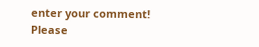enter your comment!
Please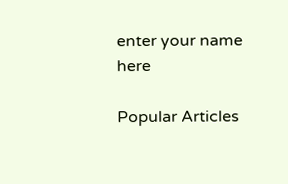enter your name here

Popular Articles